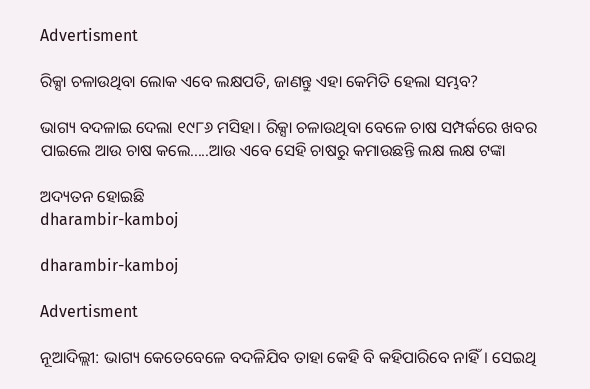Advertisment

ରିକ୍ସା ଚଳାଉଥିବା ଲୋକ ଏବେ ଲକ୍ଷପତି, ଜାଣନ୍ତୁ ଏହା କେମିତି ହେଲା ସମ୍ଭବ?

ଭାଗ୍ୟ ବଦଳାଇ ଦେଲା ୧୯୮୬ ମସିହା। ରିକ୍ସା ଚଳାଉଥିବା ବେଳେ ଚାଷ ସମ୍ପର୍କରେ ଖବର ପାଇଲେ ଆଉ ଚାଷ କଲେ.....ଆଉ ଏବେ ସେହି ଚାଷରୁ କମାଉଛନ୍ତି ଲକ୍ଷ ଲକ୍ଷ ଟଙ୍କା

ଅଦ୍ୟତନ ହୋଇଛି
dharambir-kamboj

dharambir-kamboj

Advertisment

ନୂଆଦିଲ୍ଲୀ: ଭାଗ୍ୟ କେତେବେଳେ ବଦଳିଯିବ ତାହା କେହି ବି କହିପାରିବେ ନାହିଁ। ସେଇଥି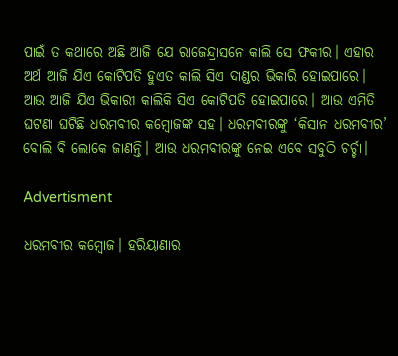ପାଇଁ ତ କଥାରେ ଅଛି ଆଜି ଯେ ରାଜେନ୍ଦ୍ରାସନେ କାଲି ସେ ଫକୀର। ଏହାର ଅର୍ଥ ଆଜି ଯିଏ କୋଟିପତି ହୁଏତ କାଲି ସିଏ ଦାଣ୍ଡର ଭିକାରି ହୋଇପାରେ। ଆଉ ଆଜି ଯିଏ ଭିକାରୀ କାଲିକି ସିଏ କୋଟିପତି ହୋଇପାରେ। ଆଉ ଏମିତି ଘଟଣା ଘଟିଛି ଧରମବୀର କମ୍ବୋଜଙ୍କ ସହ। ଧରମବୀରଙ୍କୁ ‘କିସାନ ଧରମବୀର’ ବୋଲି ବି ଲୋକେ ଜାଣନ୍ତି। ଆଉ ଧରମବୀରଙ୍କୁ ନେଇ ଏବେ ସବୁଠି ଚର୍ଚ୍ଚା।

Advertisment

ଧରମବୀର କମ୍ବୋଜ। ହରିୟାଣାର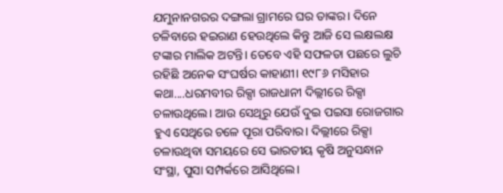ଯମୁନାନଗରର ଦଙ୍ଗଲା ଗ୍ରାମରେ ଘର ତାଙ୍କର। ଦିନେ ଚଳିବାରେ ହଇରାଣ ହେଉଥିଲେ କିନ୍ତୁ ଆଜି ସେ ଲକ୍ଷଲକ୍ଷ ଟଙ୍କାର ମାଲିକ ଅଟନ୍ତି। ତେବେ ଏହି ସଫଳତା ପଛରେ ଲୁଚି ରହିଛି ଅନେକ ସଂଘର୍ଷର କାହାଣୀ। ୧୯୮୬ ମସିହାର କଥା....ଧରମବୀର ରିକ୍ସା ରାଜଧାନୀ ଦିଲ୍ଲୀରେ ରିକ୍ସା ଚଳାଉଥିଲେ। ଆଉ ସେଥିରୁ ଯେଉଁ ଦୁଇ ପଇସା ରୋଜଗାର ହୁଏ ସେଥିରେ ଚଳେ ପୂରା ପରିବାର। ଦିଲ୍ଲୀରେ ରିକ୍ସା ଚଳାଉଥିବା ସମୟରେ ସେ ଭାରତୀୟ କୃଷି ଅନୁସନ୍ଧାନ ସଂସ୍ଥା, ପୁସା ସମ୍ପର୍କରେ ଆସିଥିଲେ।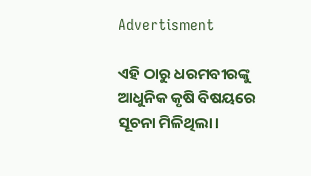Advertisment

ଏହି ଠାରୁ ଧରମବୀରଙ୍କୁ ଆଧୁନିକ କୃଷି ବିଷୟରେ ସୂଚନା ମିଳିଥିଲା।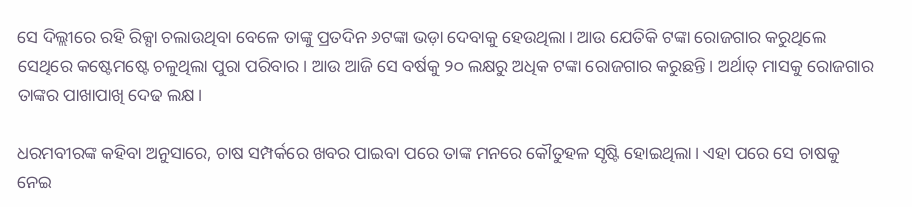ସେ ଦିଲ୍ଲୀରେ ରହି ରିକ୍ସା ଚଲାଉଥିବା ବେଳେ ତାଙ୍କୁ ପ୍ରତଦିନ ୬ଟଙ୍କା ଭଡ଼ା ଦେବାକୁ ହେଉଥିଲା। ଆଉ ଯେତିକି ଟଙ୍କା ରୋଜଗାର କରୁଥିଲେ ସେଥିରେ କଷ୍ଟେମଷ୍ଟେ ଚଳୁଥିଲା ପୁରା ପରିବାର। ଆଉ ଆଜି ସେ ବର୍ଷକୁ ୨୦ ଲକ୍ଷରୁ ଅଧିକ ଟଙ୍କା ରୋଜଗାର କରୁଛନ୍ତି। ଅର୍ଥାତ୍‌ ମାସକୁ ରୋଜଗାର ତାଙ୍କର ପାଖାପାଖି ଦେଢ ଲକ୍ଷ।

ଧରମବୀରଙ୍କ କହିବା ଅନୁସାରେ, ଚାଷ ସମ୍ପର୍କରେ ଖବର ପାଇବା ପରେ ତାଙ୍କ ମନରେ କୌତୁହଳ ସୃଷ୍ଟି ହୋଇଥିଲା। ଏହା ପରେ ସେ ଚାଷକୁ ନେଇ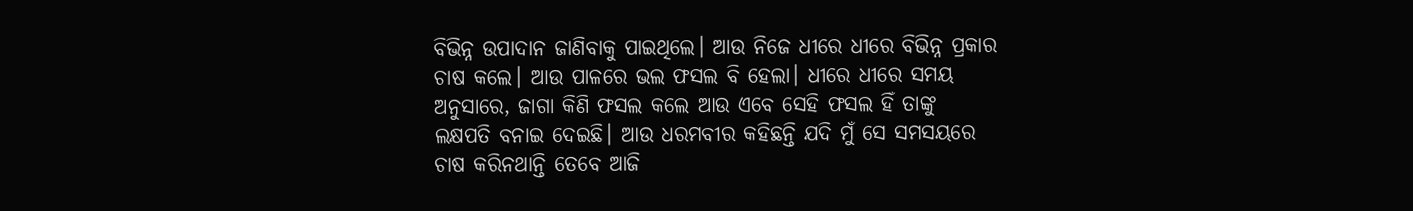ବିଭିନ୍ନ ଉପାଦାନ ଜାଣିବାକୁ ପାଇଥିଲେ। ଆଉ ନିଜେ ଧୀରେ ଧୀରେ ବିଭିନ୍ନ ପ୍ରକାର ଚାଷ କଲେ। ଆଉ ପାଳରେ ଭଲ ଫସଲ ବି ହେଲା। ଧୀରେ ଧୀରେ ସମୟ ଅନୁସାରେ, ଜାଗା କିଣି ଫସଲ କଲେ ଆଉ ଏବେ ସେହି ଫସଲ ହିଁ ତାଙ୍କୁ ଲକ୍ଷପତି ବନାଇ ଦେଇଛି। ଆଉ ଧରମବୀର କହିଛନ୍ତି ଯଦି ମୁଁ ସେ ସମସୟରେ ଚାଷ କରିନଥାନ୍ତି ତେବେ ଆଜି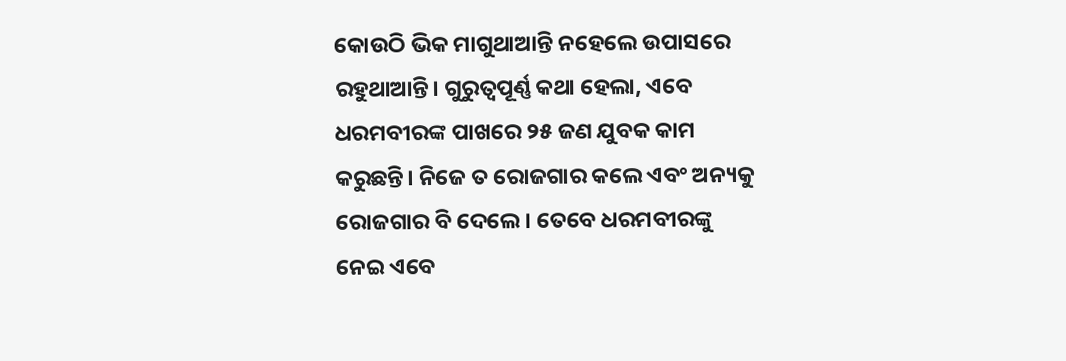କୋଉଠି ଭିକ ମାଗୁଥାଆନ୍ତି ନହେଲେ ଉପାସରେ ରହୁଥାଆନ୍ତି। ଗୁରୁତ୍ୱପୂର୍ଣ୍ଣ କଥା ହେଲା, ଏବେ ଧରମବୀରଙ୍କ ପାଖରେ ୨୫ ଜଣ ଯୁବକ କାମ କରୁଛନ୍ତି। ନିଜେ ତ ରୋଜଗାର କଲେ ଏବଂ ଅନ୍ୟକୁ ରୋଜଗାର ବି ଦେଲେ। ତେବେ ଧରମବୀରଙ୍କୁ ନେଇ ଏବେ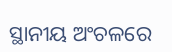ସ୍ଥାନୀୟ ଅଂଚଳରେ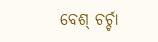ବେଶ୍‌ ଚର୍ଚ୍ଚା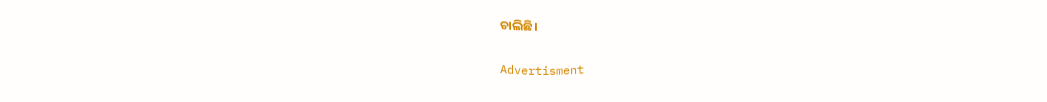ଚାଲିଛି।

Advertisment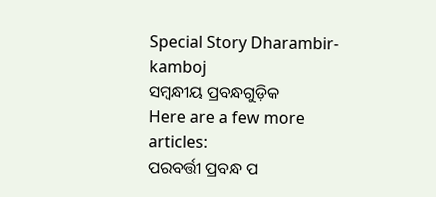Special Story Dharambir-kamboj
ସମ୍ବନ୍ଧୀୟ ପ୍ରବନ୍ଧଗୁଡ଼ିକ
Here are a few more articles:
ପରବର୍ତ୍ତୀ ପ୍ରବନ୍ଧ ପ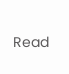Read